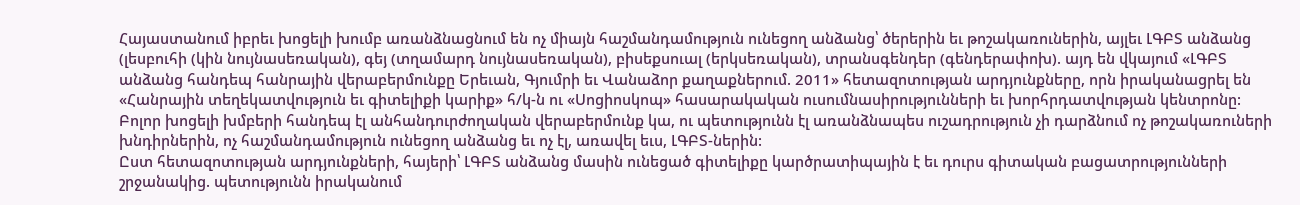Հայաստանում իբրեւ խոցելի խումբ առանձնացնում են ոչ միայն հաշմանդամություն ունեցող անձանց՝ ծերերին եւ թոշակառուներին, այլեւ ԼԳԲՏ անձանց (լեսբուհի (կին նույնասեռական), գեյ (տղամարդ նույնասեռական), բիսեքսուալ (երկսեռական), տրանսգենդեր (գենդերափոխ). այդ են վկայում «ԼԳԲՏ անձանց հանդեպ հանրային վերաբերմունքը Երեւան, Գյումրի եւ Վանաձոր քաղաքներում. 2011» հետազոտության արդյունքները, որն իրականացրել են «Հանրային տեղեկատվություն եւ գիտելիքի կարիք» հ/կ-ն ու «Սոցիոսկոպ» հասարակական ուսումնասիրությունների եւ խորհրդատվության կենտրոնը:
Բոլոր խոցելի խմբերի հանդեպ էլ անհանդուրժողական վերաբերմունք կա, ու պետությունն էլ առանձնապես ուշադրություն չի դարձնում ոչ թոշակառուների խնդիրներին, ոչ հաշմանդամություն ունեցող անձանց եւ ոչ էլ, առավել եւս, ԼԳԲՏ-ներին:
Ըստ հետազոտության արդյունքների, հայերի՝ ԼԳԲՏ անձանց մասին ունեցած գիտելիքը կարծրատիպային է եւ դուրս գիտական բացատրությունների շրջանակից. պետությունն իրականում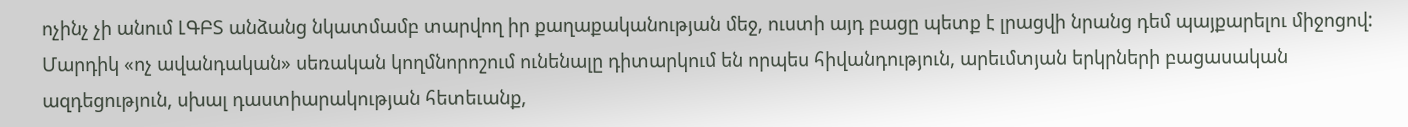ոչինչ չի անում ԼԳԲՏ անձանց նկատմամբ տարվող իր քաղաքականության մեջ, ուստի այդ բացը պետք է լրացվի նրանց դեմ պայքարելու միջոցով:
Մարդիկ «ոչ ավանդական» սեռական կողմնորոշում ունենալը դիտարկում են որպես հիվանդություն, արեւմտյան երկրների բացասական ազդեցություն, սխալ դաստիարակության հետեւանք,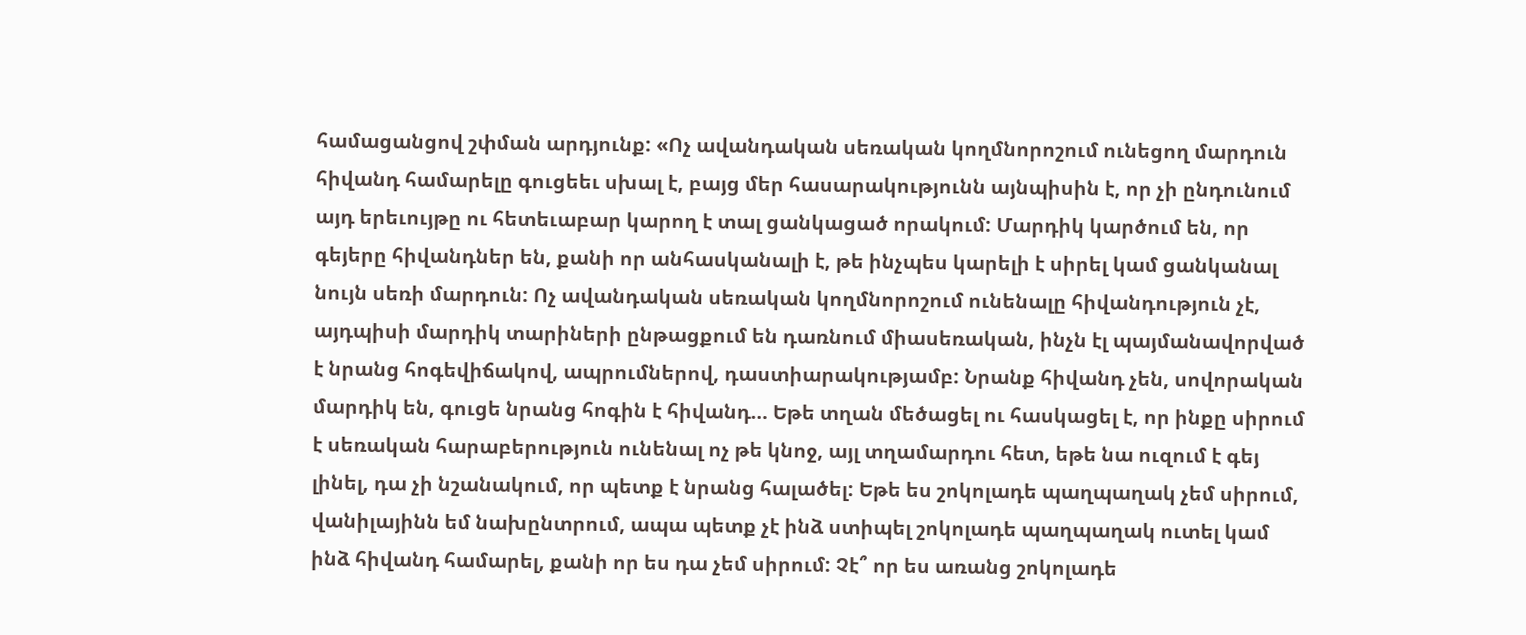համացանցով շփման արդյունք: «Ոչ ավանդական սեռական կողմնորոշում ունեցող մարդուն հիվանդ համարելը գուցեեւ սխալ է, բայց մեր հասարակությունն այնպիսին է, որ չի ընդունում այդ երեւույթը ու հետեւաբար կարող է տալ ցանկացած որակում: Մարդիկ կարծում են, որ գեյերը հիվանդներ են, քանի որ անհասկանալի է, թե ինչպես կարելի է սիրել կամ ցանկանալ նույն սեռի մարդուն: Ոչ ավանդական սեռական կողմնորոշում ունենալը հիվանդություն չէ, այդպիսի մարդիկ տարիների ընթացքում են դառնում միասեռական, ինչն էլ պայմանավորված է նրանց հոգեվիճակով, ապրումներով, դաստիարակությամբ: Նրանք հիվանդ չեն, սովորական մարդիկ են, գուցե նրանց հոգին է հիվանդ… Եթե տղան մեծացել ու հասկացել է, որ ինքը սիրում է սեռական հարաբերություն ունենալ ոչ թե կնոջ, այլ տղամարդու հետ, եթե նա ուզում է գեյ լինել, դա չի նշանակում, որ պետք է նրանց հալածել: Եթե ես շոկոլադե պաղպաղակ չեմ սիրում, վանիլայինն եմ նախընտրում, ապա պետք չէ ինձ ստիպել շոկոլադե պաղպաղակ ուտել կամ ինձ հիվանդ համարել, քանի որ ես դա չեմ սիրում: Չէ՞ որ ես առանց շոկոլադե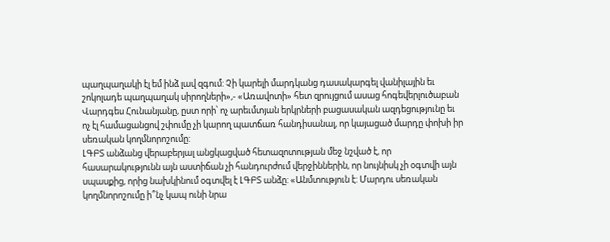պաղպաղակի էլ եմ ինձ լավ զգում: Չի կարելի մարդկանց դասակարգել վանիլային եւ շոկոլադե պաղպաղակ սիրողների»,- «Առավոտի» հետ զրույցում ասաց հոգեվերլուծաբան Վարդգես Հունանյանը, ըստ որի՝ ոչ արեւմտյան երկրների բացասական ազդեցությունը եւ ոչ էլ համացանցով շփումը չի կարող պատճառ հանդիսանալ, որ կայացած մարդը փոխի իր սեռական կողմնորոշումը:
ԼԳԲՏ անձանց վերաբերյալ անցկացված հետազոտության մեջ նշված է, որ հասարակությունն այն աստիճան չի հանդուրժում վերջիններին, որ նույնիսկ չի օգտվի այն սպասքից, որից նախկինում օգտվել է ԼԳԲՏ անձը: «Անմտություն է: Մարդու սեռական կողմնորոշումը ի՞նչ կապ ունի նրա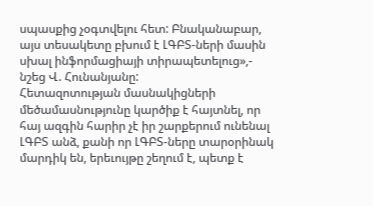սպասքից չօգտվելու հետ: Բնականաբար, այս տեսակետը բխում է ԼԳԲՏ-ների մասին սխալ ինֆորմացիայի տիրապետելուց»,- նշեց Վ. Հունանյանը:
Հետազոտության մասնակիցների մեծամասնությունը կարծիք է հայտնել, որ հայ ազգին հարիր չէ իր շարքերում ունենալ ԼԳԲՏ անձ, քանի որ ԼԳԲՏ-ները տարօրինակ մարդիկ են, երեւույթը շեղում է, պետք է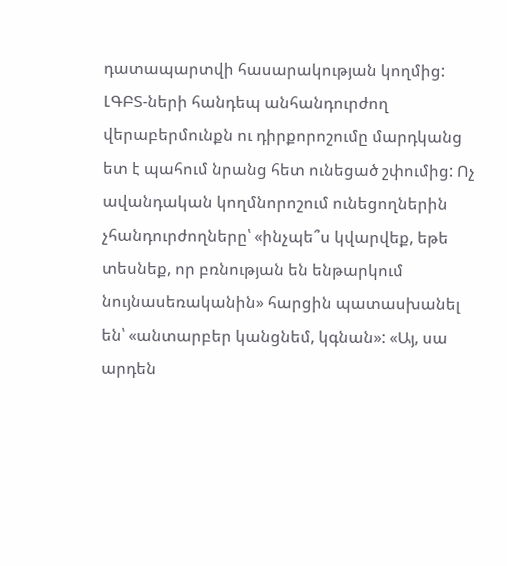դատապարտվի հասարակության կողմից: ԼԳԲՏ-ների հանդեպ անհանդուրժող վերաբերմունքն ու դիրքորոշումը մարդկանց ետ է պահում նրանց հետ ունեցած շփումից: Ոչ ավանդական կողմնորոշում ունեցողներին չհանդուրժողները՝ «ինչպե՞ս կվարվեք, եթե տեսնեք, որ բռնության են ենթարկում նույնասեռականին» հարցին պատասխանել են՝ «անտարբեր կանցնեմ, կգնան»: «Այ, սա արդեն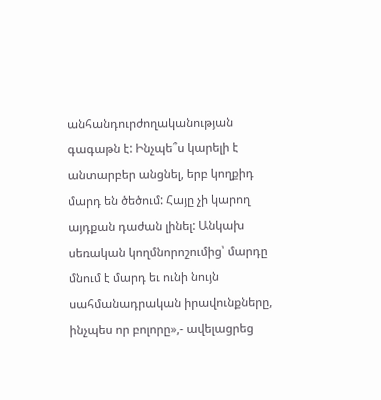անհանդուրժողականության գագաթն է: Ինչպե՞ս կարելի է անտարբեր անցնել, երբ կողքիդ մարդ են ծեծում: Հայը չի կարող այդքան դաժան լինել: Անկախ սեռական կողմնորոշումից՝ մարդը մնում է մարդ եւ ունի նույն սահմանադրական իրավունքները, ինչպես որ բոլորը»,- ավելացրեց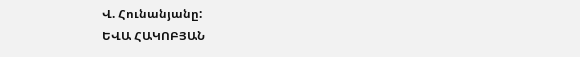Վ. Հունանյանը:
ԵՎԱ ՀԱԿՈԲՅԱՆ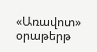«Առավոտ» օրաթերթ